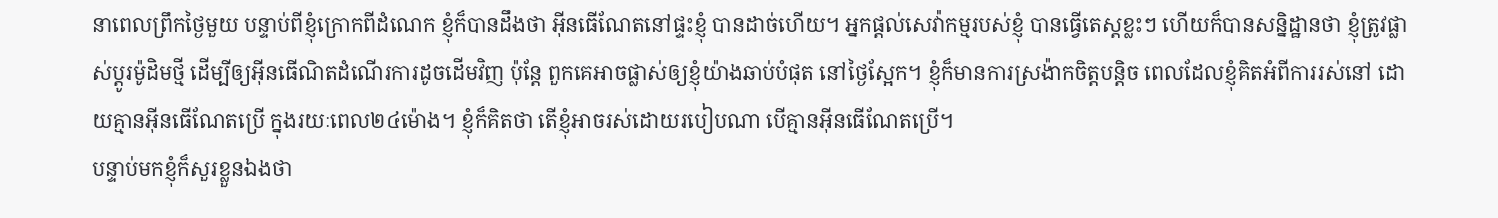នាពេលព្រឹកថ្ងៃមួយ បន្ទាប់ពីខ្ញុំក្រោកពីដំណេក ខ្ញុំក៏បានដឹងថា អ៊ីនធើណែតនៅផ្ទះខ្ញុំ បានដាច់ហើយ។ អ្នកផ្តល់សេវ៉ាកម្មរបស់ខ្ញុំ បានធ្វើតេស្តខ្លះៗ ហើយក៏បានសន្និដ្ឋានថា ខ្ញុំត្រូវផ្លាស់ប្តូរម៉ូដិមថ្មី ដើម្បីឲ្យអ៊ីនធើណិតដំណើរការដូចដើមវិញ ប៉ុន្តែ ពួកគេអាចផ្លាស់ឲ្យខ្ញុំយ៉ាងឆាប់បំផុត នៅថ្ងៃស្អែក។ ខ្ញុំក៏មានការស្រង៉ាកចិត្តបន្តិច ពេលដែលខ្ញុំគិតអំពីការរស់នៅ ដោយគ្មានអ៊ីនធើណែតប្រើ ក្នុងរយៈពេល២៤ម៉ោង។ ខ្ញុំក៏គិតថា តើខ្ញុំអាចរស់ដោយរបៀបណា បើគ្មានអ៊ីនធើណែតប្រើ។
បន្ទាប់មកខ្ញុំក៏សួរខ្លួនឯងថា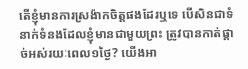តើខ្ញុំមានការស្រង៉ាកចិត្តផងដែរឬទេ បើសិនជាទំនាក់ទំនងដែលខ្ញុំមានជាមួយព្រះ ត្រូវបានកាត់ផ្តាច់អស់រយៈពេល១ថ្ងៃ? យើងអា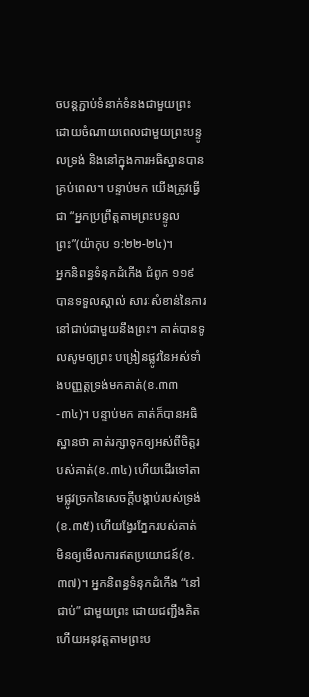ចបន្តភ្ជាប់ទំនាក់ទំនងជាមួយព្រះ ដោយចំណាយពេលជាមួយព្រះបន្ទូលទ្រង់ និងនៅក្នុងការអធិស្ឋានបានគ្រប់ពេល។ បន្ទាប់មក យើងត្រូវធ្វើជា “អ្នកប្រព្រឹត្តតាមព្រះបន្ទូលព្រះ”(យ៉ាកុប ១:២២-២៤)។
អ្នកនិពន្ធទំនុកដំកើង ជំពូក ១១៩ បានទទួលស្គាល់ សារៈសំខាន់នៃការនៅជាប់ជាមួយនឹងព្រះ។ គាត់បានទូលសូមឲ្យព្រះ បង្រៀនផ្លូវនៃអស់ទាំងបញ្ញត្តទ្រង់មកគាត់(ខ.៣៣-៣៤)។ បន្ទាប់មក គាត់ក៏បានអធិស្ឋានថា គាត់រក្សាទុកឲ្យអស់ពីចិត្តរបស់គាត់(ខ.៣៤) ហើយដើរទៅតាមផ្លូវច្រកនៃសេចក្តីបង្គាប់របស់ទ្រង់(ខ.៣៥) ហើយង្វែរភ្នែករបស់គាត់ មិនឲ្យមើលការឥតប្រយោជន៍(ខ.៣៧)។ អ្នកនិពន្ធទំនុកដំកើង “នៅជាប់” ជាមួយព្រះ ដោយជញ្ជឹងគិត ហើយអនុវត្តតាមព្រះប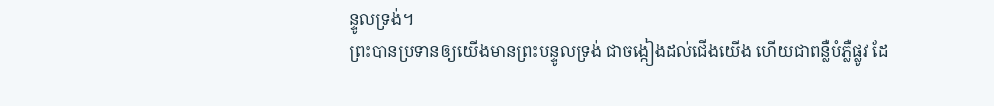ន្ទូលទ្រង់។
ព្រះបានប្រទានឲ្យយើងមានព្រះបន្ទូលទ្រង់ ជាចង្កៀងដល់ជើងយើង ហើយជាពន្លឺបំភ្លឺផ្លូវ ដែ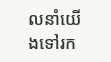លនាំយើងទៅរក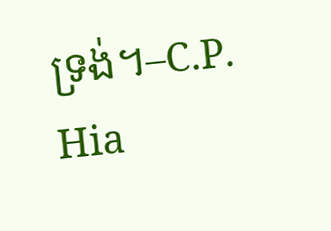ទ្រង់។–C.P. Hia